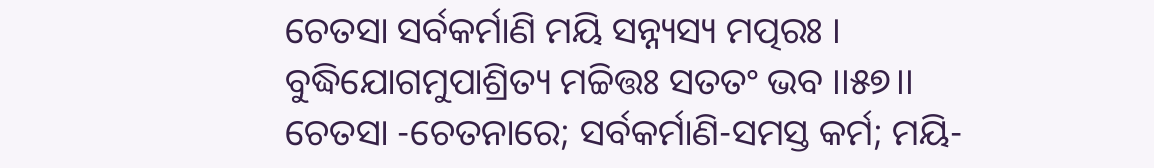ଚେତସା ସର୍ବକର୍ମାଣି ମୟି ସନ୍ନ୍ୟସ୍ୟ ମତ୍ପରଃ ।
ବୁଦ୍ଧିଯୋଗମୁପାଶ୍ରିତ୍ୟ ମଚ୍ଚିତ୍ତଃ ସତତଂ ଭବ ।।୫୭।।
ଚେତସା -ଚେତନାରେ; ସର୍ବକର୍ମାଣି-ସମସ୍ତ କର୍ମ; ମୟି-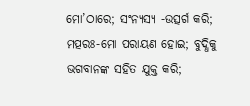ମୋ’ଠାରେ; ସଂନ୍ୟସ୍ୟ -ଉତ୍ସର୍ଗ କରି; ମତ୍ପରଃ-ମୋ ପରାୟଣ ହୋଇ; ବୁଦ୍ଧିକୁ ଭଗବାନଙ୍କ ସହିତ ଯୁକ୍ତ କରି;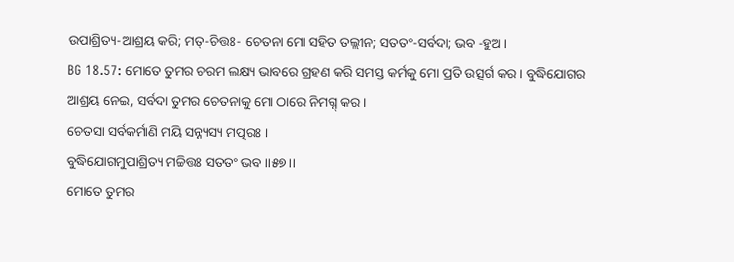ଉପାଶ୍ରିତ୍ୟ-ଆଶ୍ରୟ କରି; ମତ୍-ଚିତ୍ତଃ- ଚେତନା ମୋ ସହିତ ତଲ୍ଲୀନ; ସତତଂ-ସର୍ବଦା; ଭବ -ହୁଅ ।
BG 18.57: ମୋତେ ତୁମର ଚରମ ଲକ୍ଷ୍ୟ ଭାବରେ ଗ୍ରହଣ କରି ସମସ୍ତ କର୍ମକୁ ମୋ ପ୍ରତି ଉତ୍ସର୍ଗ କର । ବୁଦ୍ଧିଯୋଗର ଆଶ୍ରୟ ନେଇ, ସର୍ବଦା ତୁମର ଚେତନାକୁ ମୋ ଠାରେ ନିମଗ୍ନ୍ କର ।
ଚେତସା ସର୍ବକର୍ମାଣି ମୟି ସନ୍ନ୍ୟସ୍ୟ ମତ୍ପରଃ ।
ବୁଦ୍ଧିଯୋଗମୁପାଶ୍ରିତ୍ୟ ମଚ୍ଚିତ୍ତଃ ସତତଂ ଭବ ।।୫୭।।
ମୋତେ ତୁମର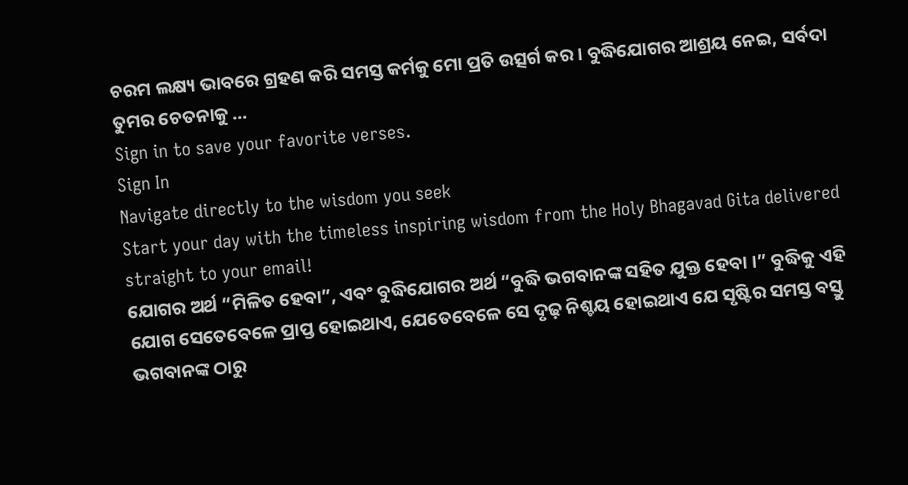ଚରମ ଲକ୍ଷ୍ୟ ଭାବରେ ଗ୍ରହଣ କରି ସମସ୍ତ କର୍ମକୁ ମୋ ପ୍ରତି ଉତ୍ସର୍ଗ କର । ବୁଦ୍ଧିଯୋଗର ଆଶ୍ରୟ ନେଇ, ସର୍ବଦା ତୁମର ଚେତନାକୁ …
Sign in to save your favorite verses.
Sign In
Navigate directly to the wisdom you seek
Start your day with the timeless inspiring wisdom from the Holy Bhagavad Gita delivered straight to your email!
ଯୋଗର ଅର୍ଥ “ମିଳିତ ହେବା”, ଏବଂ ବୁଦ୍ଧିଯୋଗର ଅର୍ଥ “ବୁଦ୍ଧି ଭଗବାନଙ୍କ ସହିତ ଯୁକ୍ତ ହେବା ।” ବୁଦ୍ଧିକୁ ଏହି ଯୋଗ ସେତେବେଳେ ପ୍ରାପ୍ତ ହୋଇଥାଏ, ଯେତେବେଳେ ସେ ଦୃଢ଼ ନିଶ୍ଚୟ ହୋଇଥାଏ ଯେ ସୃଷ୍ଟିର ସମସ୍ତ ବସ୍ତୁ ଭଗବାନଙ୍କ ଠାରୁ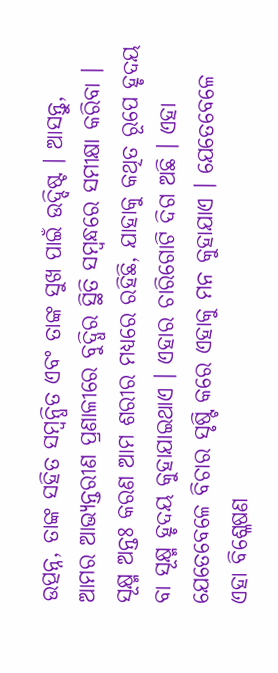ଉତ୍ପନ୍ନ, ତାଙ୍କ ସହିତ ସମ୍ବନ୍ଧିତ ଏବଂ ତାଙ୍କ ସୁଖ ପାଇଁ ଉଦ୍ଦିଷ୍ଟ । ଆସନ୍ତୁ, ଆମର ଆଭ୍ୟନ୍ତରୀଣ ପ୍ରଣାଳୀରେ ବୁଦ୍ଧିର ସ୍ଥିତି ସମ୍ବନ୍ଧରେ ସମୀକ୍ଷା କରିବା ।
ସୂକ୍ଷ୍ମ ଅନ୍ତଃ କରଣ ଆମ ଶରୀର ମଧ୍ୟରେ ରହିଛି, ଯାହାକୁ କଥିତ ରୂପେ ହୃଦୟ ବା ସୂକ୍ଷ୍ମ ହୃଦୟ କୁହାଯାଇଥାଏ । ଏହାର ଚାରିଗୋଟି ଦିଗ ଅଛି । ଏହା ଯେତେବେଳେ ବିଚାର ସୃଷ୍ଟି କରେ ଏହାକୁ ମନ କୁହାଯାଏ । ଯେତେବେଳେ ଏହା ବିଶ୍ଳେଷଣ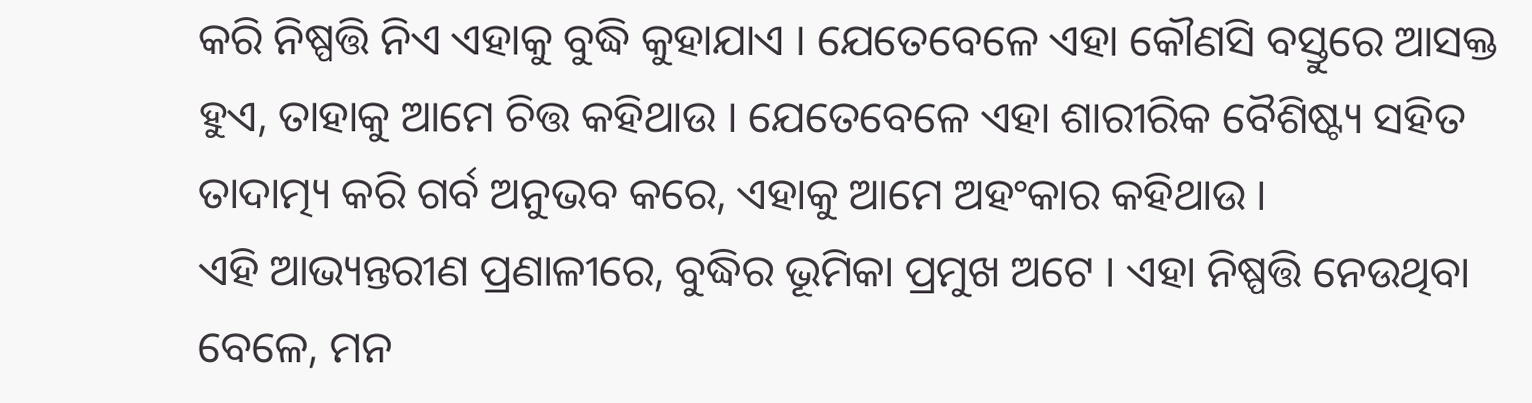କରି ନିଷ୍ପତ୍ତି ନିଏ ଏହାକୁ ବୁଦ୍ଧି କୁହାଯାଏ । ଯେତେବେଳେ ଏହା କୌଣସି ବସ୍ତୁରେ ଆସକ୍ତ ହୁଏ, ତାହାକୁ ଆମେ ଚିତ୍ତ କହିଥାଉ । ଯେତେବେଳେ ଏହା ଶାରୀରିକ ବୈଶିଷ୍ଟ୍ୟ ସହିତ ତାଦାତ୍ମ୍ୟ କରି ଗର୍ବ ଅନୁଭବ କରେ, ଏହାକୁ ଆମେ ଅହଂକାର କହିଥାଉ ।
ଏହି ଆଭ୍ୟନ୍ତରୀଣ ପ୍ରଣାଳୀରେ, ବୁଦ୍ଧିର ଭୂମିକା ପ୍ରମୁଖ ଅଟେ । ଏହା ନିଷ୍ପତ୍ତି ନେଉଥିବା ବେଳେ, ମନ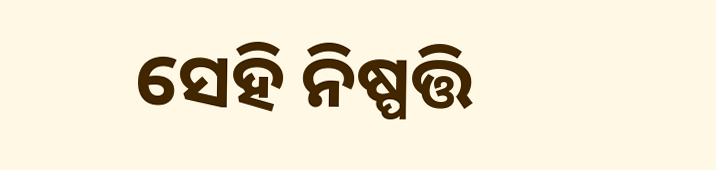ସେହି ନିଷ୍ପତ୍ତି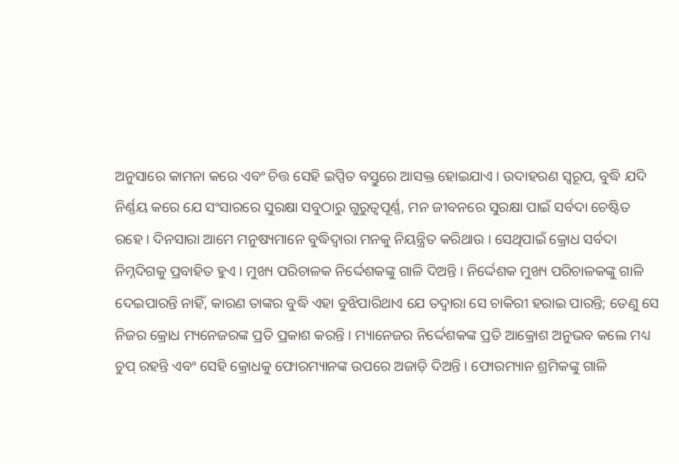ଅନୁସାରେ କାମନା କରେ ଏବଂ ଚିତ୍ତ ସେହି ଇପ୍ସିତ ବସ୍ତୁରେ ଆସକ୍ତ ହୋଇଯାଏ । ଉଦାହରଣ ସ୍ୱରୂପ, ବୁଦ୍ଧି ଯଦି ନିର୍ଣ୍ଣୟ କରେ ଯେ ସଂସାରରେ ସୁରକ୍ଷା ସବୁଠାରୁ ଗୁରୁତ୍ୱପୂର୍ଣ୍ଣ, ମନ ଜୀବନରେ ସୁରକ୍ଷା ପାଇଁ ସର୍ବଦା ଚେଷ୍ଟିତ ରହେ । ଦିନସାରା ଆମେ ମନୁଷ୍ୟମାନେ ବୁଦ୍ଧିଦ୍ୱାରା ମନକୁ ନିୟନ୍ତ୍ରିତ କରିଥାଉ । ସେଥିପାଇଁ କ୍ରୋଧ ସର୍ବଦା ନିମ୍ନଦିଗକୁ ପ୍ରବାହିତ ହୁଏ । ମୁଖ୍ୟ ପରିଚାଳକ ନିର୍ଦ୍ଦେଶକଙ୍କୁ ଗାଳି ଦିଅନ୍ତି । ନିର୍ଦ୍ଦେଶକ ମୁଖ୍ୟ ପରିଚାଳକଙ୍କୁ ଗାଳି ଦେଇପାରନ୍ତି ନାହିଁ, କାରଣ ତାଙ୍କର ବୁଦ୍ଧି ଏହା ବୁଝିପାରିଥାଏ ଯେ ତଦ୍ୱାରା ସେ ଚାକିରୀ ହରାଇ ପାରନ୍ତି; ତେଣୁ ସେ ନିଜର କ୍ରୋଧ ମ୍ୟନେଜରଙ୍କ ପ୍ରତି ପ୍ରକାଶ କରନ୍ତି । ମ୍ୟାନେଜର ନିର୍ଦ୍ଦେଶକଙ୍କ ପ୍ରତି ଆକ୍ରୋଶ ଅନୁଭବ କଲେ ମଧ୍ୟ ଚୁପ୍ ରହନ୍ତି ଏବଂ ସେହି କ୍ରୋଧକୁ ଫୋରମ୍ୟାନଙ୍କ ଉପରେ ଅଜାଡ଼ି ଦିଅନ୍ତି । ଫୋରମ୍ୟାନ ଶ୍ରମିକଙ୍କୁ ଗାଳି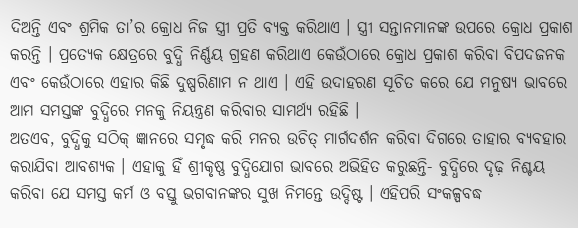ଦିଅନ୍ତି ଏବଂ ଶ୍ରମିକ ତା’ର କ୍ରୋଧ ନିଜ ସ୍ତ୍ରୀ ପ୍ରତି ବ୍ୟକ୍ତ କରିଥାଏ । ସ୍ତ୍ରୀ ସନ୍ତାନମାନଙ୍କ ଉପରେ କ୍ରୋଧ ପ୍ରକାଶ କରନ୍ତି । ପ୍ରତ୍ୟେକ କ୍ଷେତ୍ରରେ ବୁଦ୍ଧି ନିର୍ଣ୍ଣୟ ଗ୍ରହଣ କରିଥାଏ କେଉଁଠାରେ କ୍ରୋଧ ପ୍ରକାଶ କରିବା ବିପଦଜନକ ଏବଂ କେଉଁଠାରେ ଏହାର କିଛି ଦୁଷ୍ପରିଣାମ ନ ଥାଏ । ଏହି ଉଦାହରଣ ସୂଚିତ କରେ ଯେ ମନୁଷ୍ୟ ଭାବରେ ଆମ ସମସ୍ତଙ୍କ ବୁଦ୍ଧିରେ ମନକୁ ନିୟନ୍ତ୍ରଣ କରିବାର ସାମର୍ଥ୍ୟ ରହିଛି ।
ଅତଏବ, ବୁଦ୍ଧିକୁ ସଠିକ୍ ଜ୍ଞାନରେ ସମୃଦ୍ଧ କରି ମନର ଉଚିତ୍ ମାର୍ଗଦର୍ଶନ କରିବା ଦିଗରେ ତାହାର ବ୍ୟବହାର କରାଯିବା ଆବଶ୍ୟକ । ଏହାକୁ ହିଁ ଶ୍ରୀକୃଷ୍ଣ ବୁଦ୍ଧିଯୋଗ ଭାବରେ ଅଭିହିତ କରୁଛନ୍ତି- ବୁଦ୍ଧିରେ ଦୃଢ଼ ନିଶ୍ଚୟ କରିବା ଯେ ସମସ୍ତ କର୍ମ ଓ ବସ୍ତୁ ଭଗବାନଙ୍କର ସୁଖ ନିମନ୍ତେ ଉଦ୍ଦିଷ୍ଟ । ଏହିପରି ସଂକଳ୍ପବଦ୍ଧ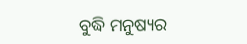ବୁଦ୍ଧି ମନୁଷ୍ୟର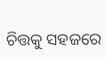ଚିତ୍ତକୁ ସହଜରେ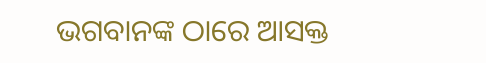ଭଗବାନଙ୍କ ଠାରେ ଆସକ୍ତ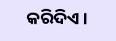କରିଦିଏ ।